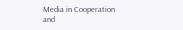Media in Cooperation and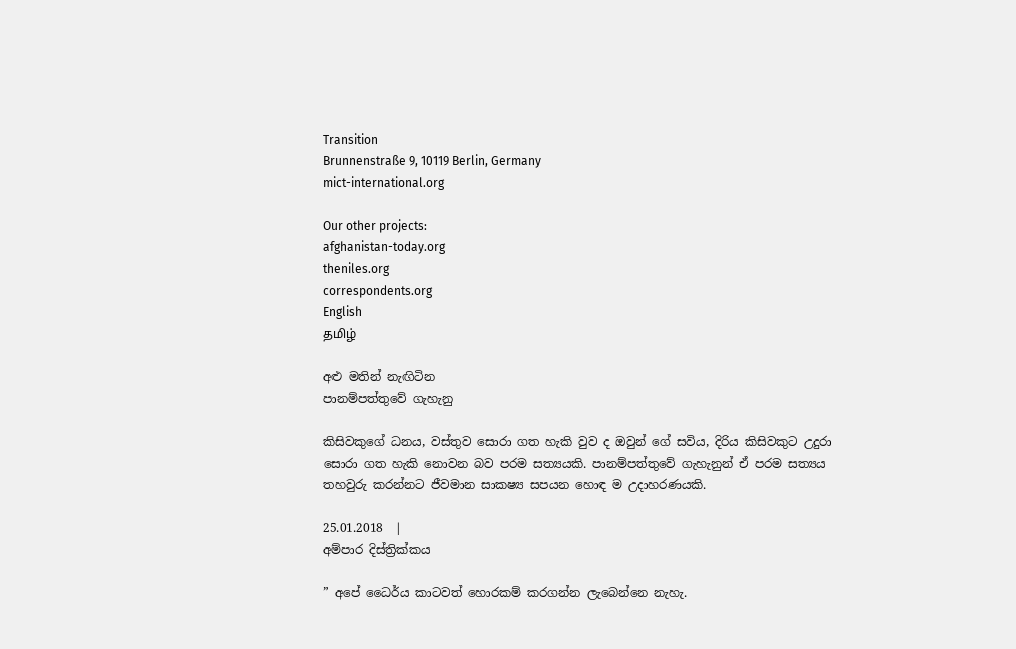Transition
Brunnenstraße 9, 10119 Berlin, Germany
mict-international.org

Our other projects:
afghanistan-today.org
theniles.org
correspondents.org
English
தமிழ்

අළු මතින් නැඟිටින
පානම්පත්තුවේ ගැහැනු

කිසිවකුගේ ධනය, වස්තුව සොරා ගත හැකි වුව ද ඔවුන් ගේ සවිය, දිරිය කිසිවකුට උදුරා සොරා ගත හැකි නොවන බව පරම සත්‍යයකි. පානම්පත්තුවේ ගැහැනුන් ඒ පරම සත්‍යය තහවුරු කරන්නට ජීවමාන සාකෂ්‍ය සපයන හොඳ ම උදාහරණයකි.

25.01.2018  |
අම්පාර දිස්ත්‍රික්කය

” අපේ ධෛර්ය කාටවත් හොරකම් කරගන්න ලැබෙන්නෙ නැහැ.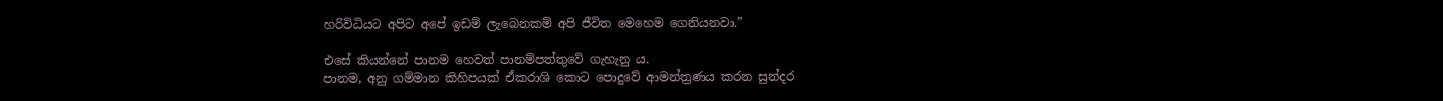හරිවිධියට අපිට අපේ ඉඩම් ලැබෙනකම් අපි ජීවිත මෙහෙම ගෙනියනවා.”

එසේ කියන්නේ පානම හෙවත් පානම්පත්තුවේ ගැහැනු ය.
පානම, අනු ගම්මාන කිහිපයක් ඒකරාශි කොට පොදුවේ ආමන්ත්‍රණය කරන සුන්දර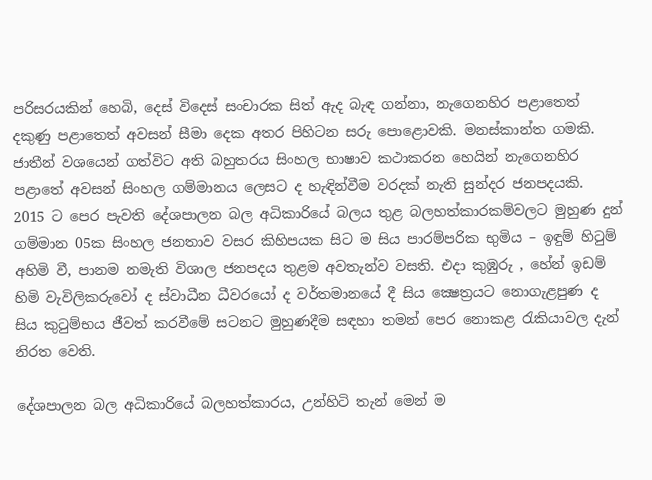පරිසරයකින් හෙබි, දෙස් විදෙස් සංචාරක සිත් ඇද බැඳ ගන්නා, නැගෙනහිර පළාතෙත් දකුණු පළාතෙත් අවසන් සීමා දෙක අතර පිහිටන සරු පොළොවකි. මනස්කාන්ත ගමකි. ජාතීන් වශයෙන් ගත්විට අති බහුතරය සිංහල භාෂාව කථාකරන හෙයින් නැගෙනහිර පළාතේ අවසන් සිංහල ගම්මානය ලෙසට ද හැඳින්වීම වරදක් නැති සුන්දර ජනපදයකි.
2015 ට පෙර පැවති දේශපාලන බල අධිකාරියේ බලය තුළ බලහත්කාරකම්වලට මුහුණ දුන් ගම්මාන 05ක සිංහල ජනතාව වසර කිහිපයක සිට ම සිය පාරම්පරික භුමිය – ඉඳුම් හිටුම් අහිමි වී, පානම නමැති විශාල ජනපදය තුළම අවතැන්ව වසති. එදා කුඹුරු , හේන් ඉඩම් හිමි වැවිලිකරුවෝ ද ස්වාධීන ධීවරයෝ ද වර්තමානයේ දී සිය ක්‍ෂෙත්‍රයට නොගැළපුණ ද සිය කුටුම්භය ජීවත් කරවීමේ සටනට මුහුණදීම සඳහා තමන් පෙර නොකළ රැකියාවල දැන් නිරත වෙති.

දේශපාලන බල අධිකාරියේ බලහත්කාරය, උන්හිටි තැන් මෙන් ම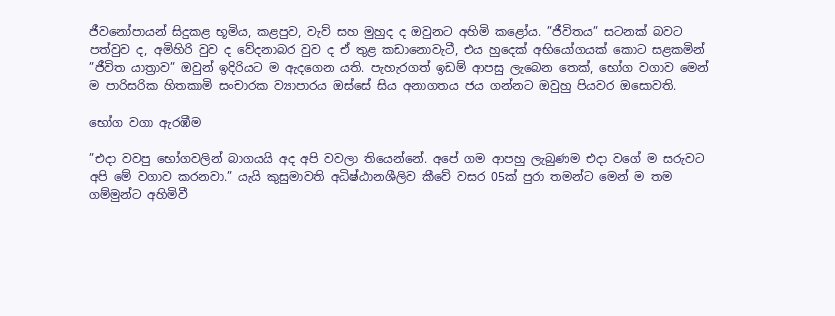ජීවනෝපායන් සිදුකළ භූමිය, කළපුව, වැව් සහ මුහුද ද ඔවුනට අහිමි කළෝය. ”ජීවිතය” සටනක් බවට පත්වුව ද, අමිහිරි වුව ද වේදනාබර වුව ද ඒ තුළ කඩානොවැටී, එය හුදෙක් අභියෝගයක් කොට සළකමින් ”ජීවිත යාත්‍රාව” ඔවුන් ඉදිරියට ම ඇදගෙන යති. පැහැරගත් ඉඩම් ආපසු ලැබෙන තෙක්, භෝග වගාව මෙන් ම පාරිසරික හිතකාමි සංචාරක ව්‍යාපාරය ඔස්සේ සිය අනාගතය ජය ගන්නට ඔවුහු පියවර ඔසොවති.

භෝග වගා ඇරඹීම

”එදා වවපු භෝගවලින් බාගයයි අද අපි වවලා තියෙන්නේ. අපේ ගම ආපහු ලැබුණම එදා වගේ ම සරුවට අපි මේ වගාව කරනවා.” යැයි කුසුමාවති අධිෂ්ඨානශීලිව කීවේ වසර 05ක් පුරා තමන්ට මෙන් ම තම ගම්මුන්ට අහිමිවී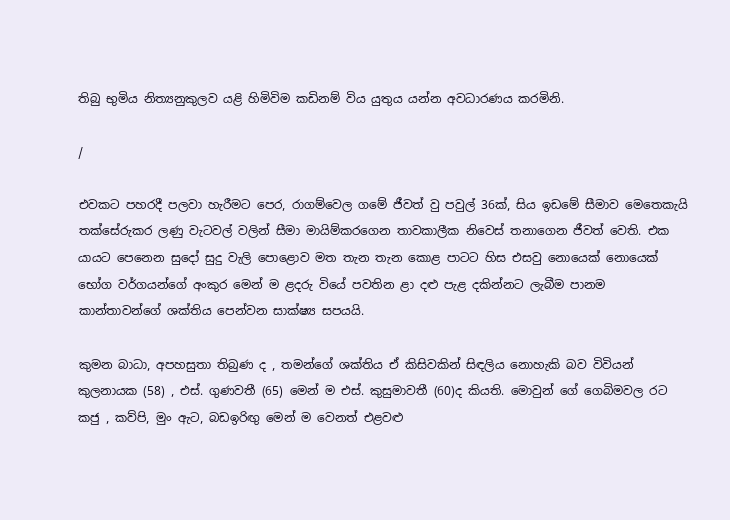තිබු භුමිය නිත්‍යනුකුලව යළි හිමිවිම කඩිනම් විය යුතුය යන්න අවධාරණය කරමිනි.

/

එවකට පහරදී පලවා හැරීමට පෙර, රාගම්වෙල ගමේ ජීවත් වු පවුල් 36ක්, සිය ඉඩමේ සීමාව මෙතෙකැයි තක්සේරුකර ලණු වැටවල් වලින් සීමා මායිම්කරගෙන තාවකාලීක නිවෙස් තනාගෙන ජීවත් වෙති. එක යායට පෙනෙන සුදෝ සුදු වැලි පොළොව මත තැන තැන කොළ පාටට හිස එසවු නොයෙක් නොයෙක් භෝග වර්ගයන්ගේ අංකුර මෙන් ම ළදරු වියේ පවතින ළා දළු පැළ දකින්නට ලැබීම පානම කාන්තාවන්ගේ ශක්තිය පෙන්වන සාක්ෂ්‍ය සපයයි.

කුමන බාධා, අපහසුතා තිබුණ ද , තමන්ගේ ශක්තිය ඒ කිසිවකින් සිඳලිය නොහැකි බව විවියන් කුලනායක (58) , එස්. ගුණවතී (65) මෙන් ම එස්. කුසුමාවතී (60)ද කියති. මොවුන් ගේ ගෙබිමවල රට කජු , කව්පි, මුං ඇට, බඩඉරිඟු මෙන් ම වෙනත් එළවළු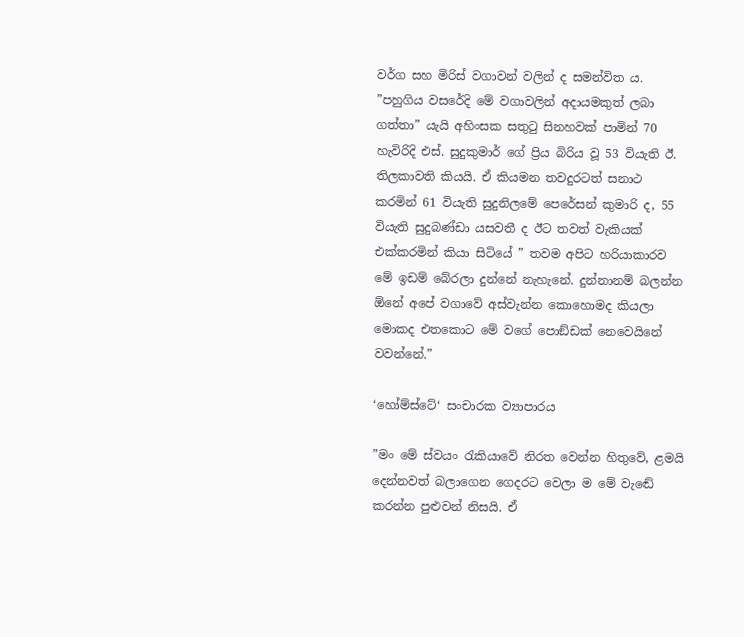වර්ග සහ මිරිස් වගාවන් වලින් ද සමන්විත ය.
”පහුගිය වසරේදි මේ වගාවලින් අදායමකුත් ලබා ගත්තා” යැයි අහිංසක සතුටු සිනහවක් පාමින් 70 හැවිරිදි එස්. සුදුකුමාර් ගේ ප්‍රිය බිරිය වූ 53 වියැති ඊ. තිලකාවති කියයි. ඒ කියමන තවදුරටත් සනාථ කරමින් 61 වියැති සුදුනිලමේ පෙරේසන් කුමාරි ද, 55 වියැති සුදුබණ්ඩා යසවතී ද ඊට තවත් වැකියක් එක්කරමින් කියා සිටියේ ” තවම අපිට හරියාකාරව මේ ඉඩම් බේරලා දුන්නේ නැහැනේ. දුන්නානම් බලන්න ඕනේ අපේ වගාවේ අස්වැන්න කොහොමද කියලා මොකද එතකොට මේ වගේ පොඞ්ඩක් නෙවෙයිනේ වවන්නේ.”

‘හෝම්ස්ටේ‘ සංචාරක ව්‍යාපාරය

”මං මේ ස්වයං රැකියාවේ නිරත වෙන්න හිතුවේ, ළමයි දෙන්නවත් බලාගෙන ගෙදරට වෙලා ම මේ වැඬේ කරන්න පුළුවන් නිසයි. ඒ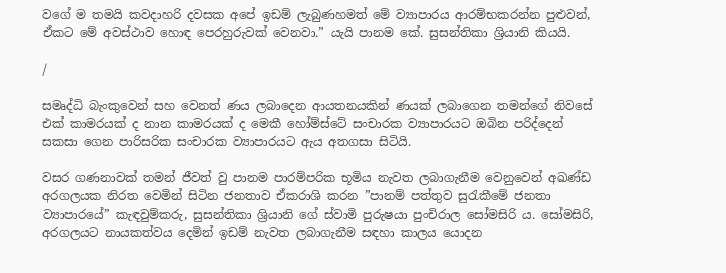වගේ ම තමයි කවදාහරි දවසක අපේ ඉඩම් ලැබුණහමත් මේ ව්‍යාපාරය ආරම්භකරන්න පුළුවන්, ඒකට මේ අවස්ථාව හොඳ පෙරහුරුවක් වෙනවා.” යැයි පානම කේ. සුසන්තිකා ශ්‍රියානි කියයි.

/

සමෘද්ධි බැංකුවෙන් සහ වෙනත් ණය ලබාදෙන ආයතනයකින් ණයක් ලබාගෙන තමන්ගේ නිවසේ එක් කාමරයක් ද නාන කාමරයක් ද මෙකී හෝම්ස්ටේ සංචාරක ව්‍යාපාරයට ඔබින පරිද්දෙන් සකසා ගෙන පාරිසරික සංචාරක ව්‍යාපාරයට ඇය අතගසා සිටියි.

වසර ගණනාවක් තමන් ජීවත් වු පානම පාරම්පරික භූමිය නැවත ලබාගැනීම වෙනුවෙන් අඛණ්ඩ අරගලයක නිරත වෙමින් සිටින ජනතාව ඒකරාශි කරන ”පානම් පත්තුව සුරැකීමේ ජනතා ව්‍යාපාරයේ” කැඳවුම්කරු, සුසන්තිකා ශ්‍රියානි ගේ ස්වාමි පුරුෂයා පුංචිරාල සෝමසිරි ය. සෝමසිරි, අරගලයට නායකත්වය දෙමින් ඉඩම් නැවත ලබාගැනීම සඳහා කාලය යොදන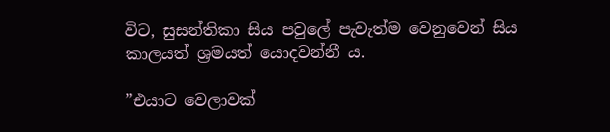විට, සුසන්තිකා සිය පවුලේ පැවැත්ම වෙනුවෙන් සිය කාලයත් ශ්‍රමයත් යොදවන්නී ය.

”එයාට වෙලාවක්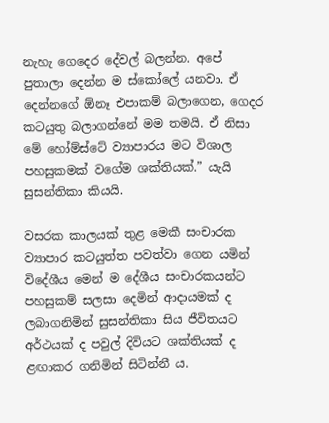නැහැ ගෙදෙර දේවල් බලන්න. අපේ පුතාලා දෙන්න ම ස්කෝලේ යනවා. ඒ දෙන්නගේ ඕනෑ එපාකම් බලාගෙන, ගෙදර කටයුතු බලාගන්නේ මම තමයි. ඒ නිසා මේ හෝම්ස්ටේ ව්‍යාපාරය මට විශාල පහසුකමක් වගේම ශක්තියක්.” යැයි සුසන්තිකා කියයි.

වසරක කාලයක් තුළ මෙකී සංචාරක ව්‍යාපාර කටයුත්ත පවත්වා ගෙන යමින් විදේශීය මෙන් ම දේශීය සංචාරකයන්ට පහසුකම් සලසා දෙමින් ආදායමක් ද ලබාගනිමින් සුසන්තිකා සිය ජීවිතයට අර්ථයක් ද පවුල් දිවියට ශක්තියක් ද ළඟාකර ගනිමින් සිටින්නී ය.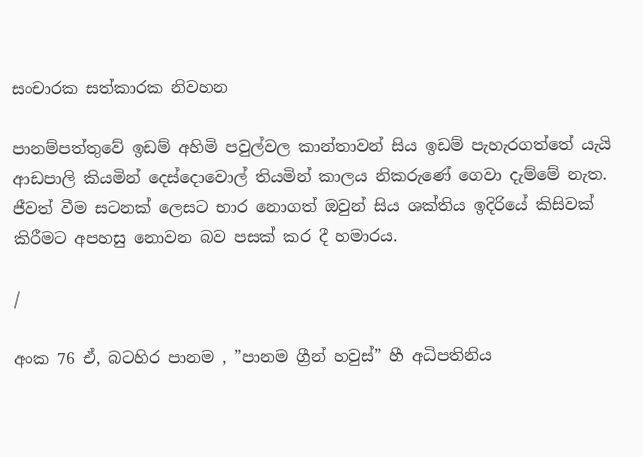සංචාරක සත්කාරක නිවහන

පානම්පත්තුවේ ඉඩම් අහිමි පවුල්වල කාන්තාවන් සිය ඉඩම් පැහැරගත්තේ යැයි ආඩපාලි කියමින් දෙස්දොවොල් තියමින් කාලය නිකරුණේ ගෙවා දැම්මේ නැත. ජීවත් වීම සටනක් ලෙසට භාර නොගත් ඔවුන් සිය ශක්තිය ඉදිරියේ කිසිවක් කිරීමට අපහසු නොවන බව පසක් කර දී හමාරය.

/

අංක 76 ඒ, බටහිර පානම , ”පානම ග්‍රීන් හවුස්” හී අධිපතිනිය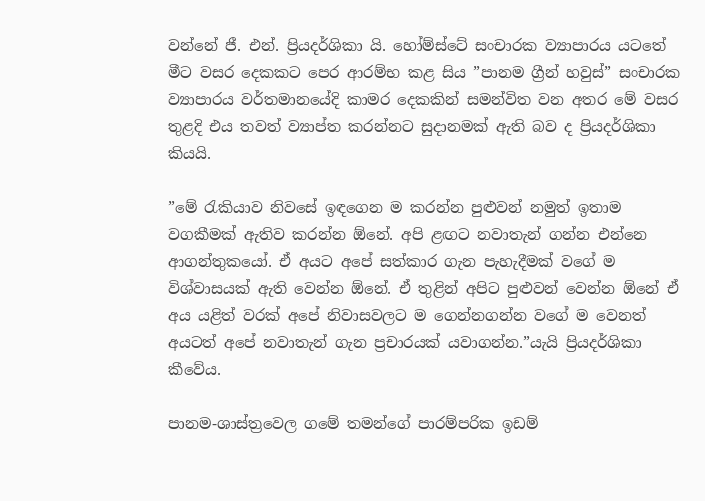වන්නේ ජී. එන්. ප්‍රියදර්ශිකා යි. හෝම්ස්ටේ සංචාරක ව්‍යාපාරය යටතේ මීට වසර දෙකකට පෙර ආරම්භ කළ සිය ”පානම ග්‍රීන් හවුස්” සංචාරක ව්‍යාපාරය වර්තමානයේදි කාමර දෙකකින් සමන්විත වන අතර මේ වසර තුළදි එය තවත් ව්‍යාප්ත කරන්නට සුදානමක් ඇති බව ද ප්‍රියදර්ශිකා කියයි.

”මේ රැකියාව නිවසේ ඉඳගෙන ම කරන්න පුළුවන් නමුත් ඉතාම වගකීමක් ඇතිව කරන්න ඕනේ. අපි ළඟට නවාතැන් ගන්න එන්නෙ ආගන්තුකයෝ. ඒ අයට අපේ සත්කාර ගැන පැහැදීමක් වගේ ම විශ්වාසයක් ඇති වෙන්න ඕනේ. ඒ තුළින් අපිට පුළුවන් වෙන්න ඕනේ ඒ අය යළිත් වරක් අපේ නිවාසවලට ම ගෙන්නගන්න වගේ ම වෙනත් අයටත් අපේ නවාතැන් ගැන ප්‍රචාරයක් යවාගන්න.”යැයි ප්‍රියදර්ශිකා කීවේය.

පානම-ශාස්ත්‍රවෙල ගමේ තමන්ගේ පාරම්පරික ඉඩම්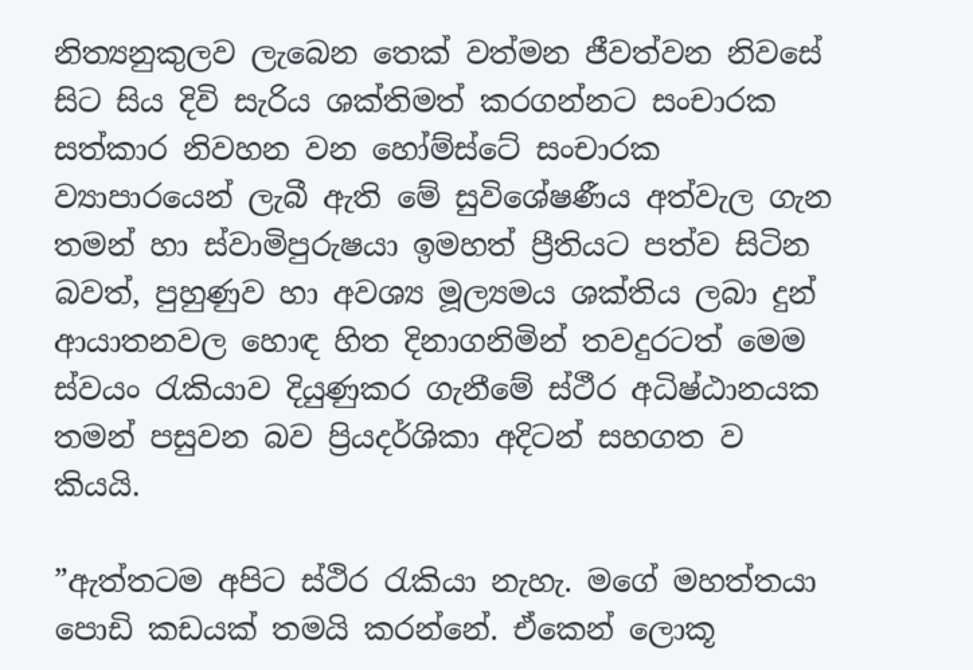නිත්‍යනුකුලව ලැබෙන තෙක් වත්මන ජීවත්වන නිවසේ සිට සිය දිවි සැරිය ශක්තිමත් කරගන්නට සංචාරක සත්කාර නිවහන වන හෝම්ස්ටේ සංචාරක ව්‍යාපාරයෙන් ලැබී ඇති මේ සුවිශේෂණීය අත්වැල ගැන තමන් හා ස්වාමිපුරුෂයා ඉමහත් ප්‍රීතියට පත්ව සිටින බවත්, පුහුණුව හා අවශ්‍ය මූල්‍යමය ශක්තිය ලබා දුන් ආයාතනවල හොඳ හිත දිනාගනිමින් තවදුරටත් මෙම ස්වයං රැකියාව දියුණුකර ගැනීමේ ස්ථීර අධිෂ්ඨානයක තමන් පසුවන බව ප්‍රියදර්ශිකා අදිටන් සහගත ව කියයි.

”ඇත්තටම අපිට ස්ථිර රැකියා නැහැ. මගේ මහත්තයා පොඩි කඩයක් තමයි කරන්නේ. ඒකෙන් ලොකූ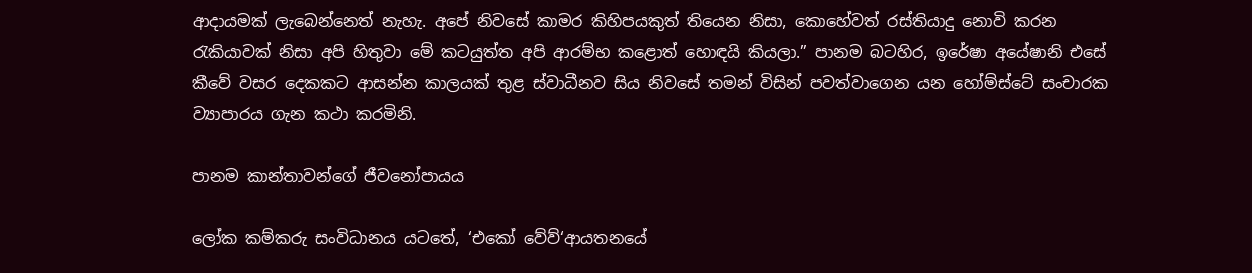ආදායමක් ලැබෙන්නෙත් නැහැ. අපේ නිවසේ කාමර කිහිපයකුත් තියෙන නිසා, කොහේවත් රස්තියාදු නොවි කරන රැකියාවක් නිසා අපි හිතුවා මේ කටයුත්ත අපි ආරම්භ කළොත් හොඳයි කියලා.” පානම බටහිර, ඉරේෂා අයේෂානි එසේ කීවේ වසර දෙකකට ආසන්න කාලයක් තුළ ස්වාධීනව සිය නිවසේ තමන් විසින් පවත්වාගෙන යන හෝම්ස්ටේ සංචාරක ව්‍යාපාරය ගැන කථා කරමිනි.

පානම කාන්තාවන්ගේ ජීවනෝපායය

ලෝක කම්කරු සංවිධානය යටතේ, ‘එකෝ වේව්‘ආයතනයේ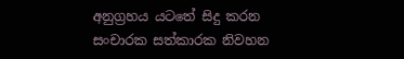අනුග්‍රහය යටතේ සිදු කරන සංචාරක සත්කාරක නිවහන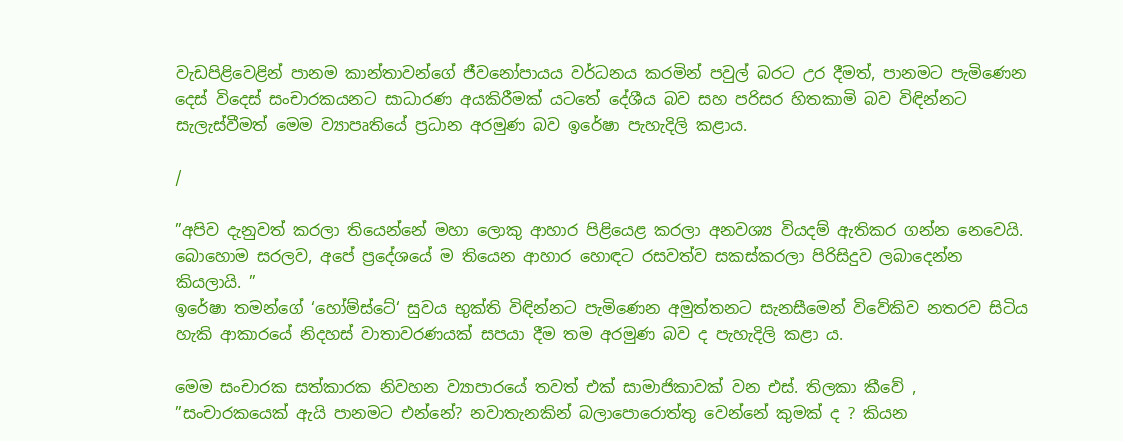වැඩපිළිවෙළින් පානම කාන්තාවන්ගේ ජීවනෝපායය වර්ධනය කරමින් පවුල් බරට උර දීමත්, පානමට පැමිණෙන දෙස් විදෙස් සංචාරකයනට සාධාරණ අයකිරීමක් යටතේ දේශීය බව සහ පරිසර හිතකාමි බව විඳින්නට සැලැස්වීමත් මෙම ව්‍යාපෘතියේ ප්‍රධාන අරමුණ බව ඉරේෂා පැහැදිලි කළාය.

/

”අපිව දැනුවත් කරලා තියෙන්නේ මහා ලොකු ආහාර පිළියෙළ කරලා අනවශ්‍ය වියදම් ඇතිකර ගන්න නෙවෙයි. බොහොම සරලව, අපේ ප්‍රදේශයේ ම තියෙන ආහාර හොඳට රසවත්ව සකස්කරලා පිරිසිදුව ලබාදෙන්න කියලායි. ”
ඉරේෂා තමන්ගේ ‘හෝම්ස්ටේ‘ සුවය භුක්ති විඳින්නට පැමිණෙන අමුත්තනට සැනසීමෙන් විවේකිව නතරව සිටිය හැකි ආකාරයේ නිදහස් වාතාවරණයක් සපයා දීම තම අරමුණ බව ද පැහැදිලි කළා ය.

මෙම සංචාරක සත්කාරක නිවහන ව්‍යාපාරයේ තවත් එක් සාමාජිකාවක් වන එස්. තිලකා කීවේ , ”සංචාරකයෙක් ඇයි පානමට එන්නේ? නවාතැනකින් බලාපොරොත්තු වෙන්නේ කුමක් ද ? කියන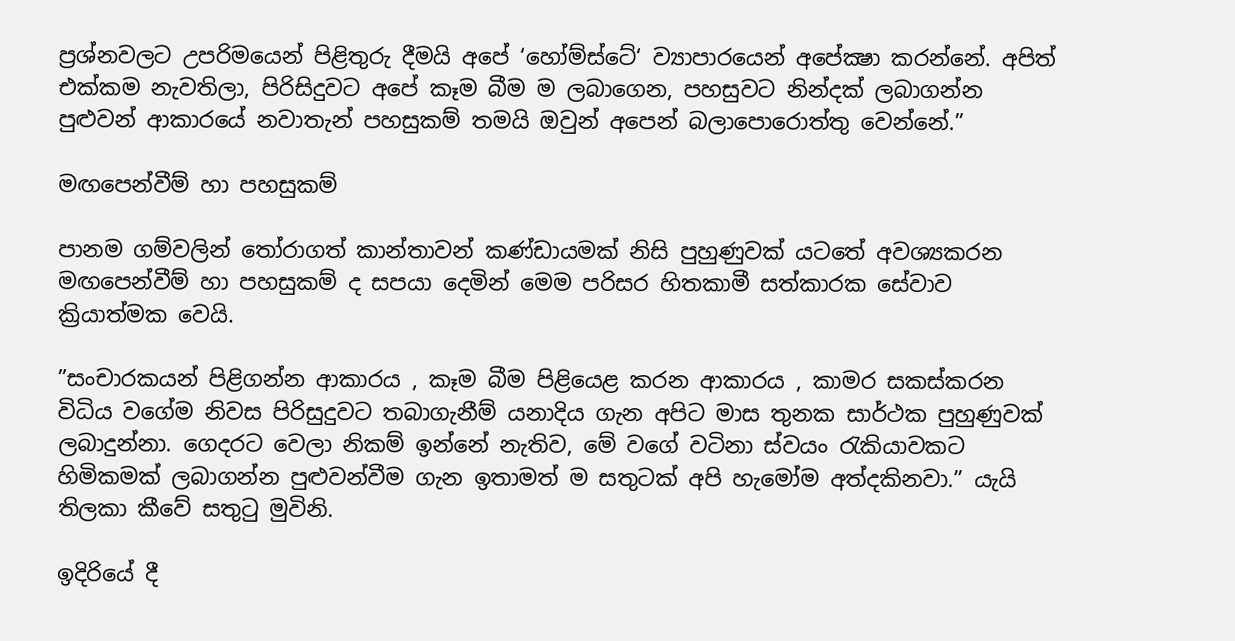ප්‍රශ්නවලට උපරිමයෙන් පිළිතුරු දීමයි අපේ ‘හෝම්ස්ටේ‘ ව්‍යාපාරයෙන් අපේක්‍ෂා කරන්නේ. අපිත් එක්කම නැවතිලා, පිරිසිදුවට අපේ කෑම බීම ම ලබාගෙන, පහසුවට නින්දක් ලබාගන්න පුළුවන් ආකාරයේ නවාතැන් පහසුකම් තමයි ඔවුන් අපෙන් බලාපොරොත්තු වෙන්නේ.”

මඟපෙන්වීම් හා පහසුකම්

පානම ගම්වලින් තෝරාගත් කාන්තාවන් කණ්ඩායමක් නිසි පුහුණුවක් යටතේ අවශ්‍යකරන මඟපෙන්වීම් හා පහසුකම් ද සපයා දෙමින් මෙම පරිසර හිතකාමී සත්කාරක සේවාව ක්‍රියාත්මක වෙයි.

”සංචාරකයන් පිළිගන්න ආකාරය , කෑම බීම පිළියෙළ කරන ආකාරය , කාමර සකස්කරන විධිය වගේම නිවස පිරිසුදුවට තබාගැනීම් යනාදිය ගැන අපිට මාස තුනක සාර්ථක පුහුණුවක් ලබාදුන්නා. ගෙදරට වෙලා නිකම් ඉන්නේ නැතිව, මේ වගේ වටිනා ස්වයං රැකියාවකට හිමිකමක් ලබාගන්න පුළුවන්වීම ගැන ඉතාමත් ම සතුටක් අපි හැමෝම අත්දකිනවා.” යැයි තිලකා කීවේ සතුටු මුවිනි.

ඉදිරියේ දී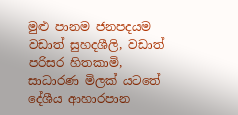මුළු පානම ජනපදයම වඩාත් සුහදශීලි, වඩාත් පරිසර හිතකාමි, සාධාරණ මිලක් යටතේ දේශීය ආහාරපාන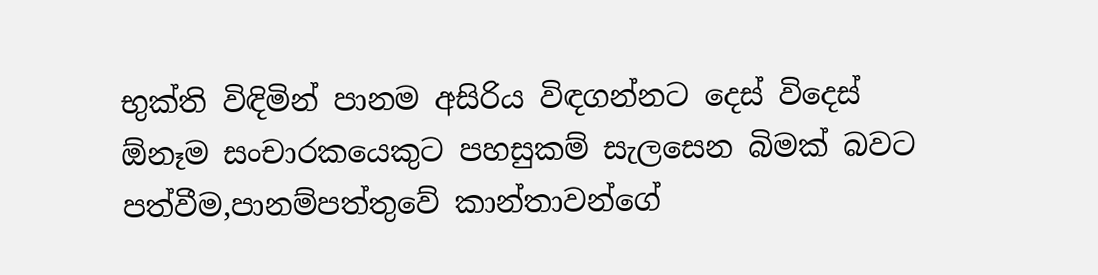භුක්ති විඳිමින් පානම අසිරිය විඳගන්නට දෙස් විදෙස් ඕනෑම සංචාරකයෙකුට පහසුකම් සැලසෙන බිමක් බවට පත්වීම,පානම්පත්තුවේ කාන්තාවන්ගේ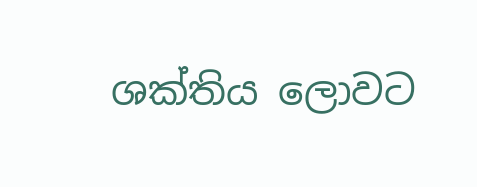ශක්තිය ලොවට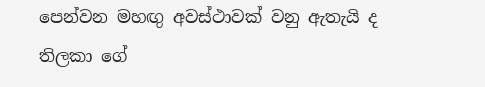පෙන්වන මහඟු අවස්ථාවක් වනු ඇතැයි ද තිලකා ගේ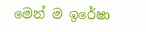මෙන් ම ඉරේෂා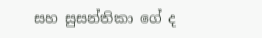සහ සුසන්තිකා ගේ ද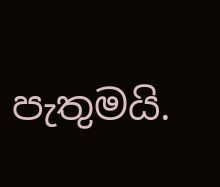පැතුමයි.